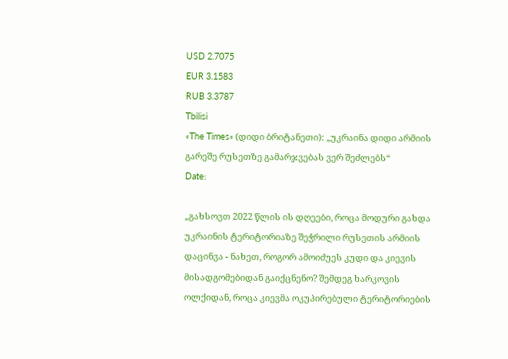USD 2.7075
EUR 3.1583
RUB 3.3787
Tbilisi
«The Times» (დიდი ბრიტანეთი): „უკრაინა დიდი არმიის გარეშე რუსეთზე გამარჯვებას ვერ შეძლებს“
Date:

„გახსოვთ 2022 წლის ის დღეები, როცა მოდური გახდა უკრაინის ტერიტორიაზე შეჭრილი რუსეთის არმიის დაცინვა - ნახეთ, როგორ ამოიძუეს კუდი და კიევის მისადგომებიდან გაიქცნენო? შემდეგ ხარკოვის ოლქიდან, როცა კიევმა ოკუპირებული ტერიტორიების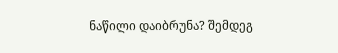ნაწილი დაიბრუნა? შემდეგ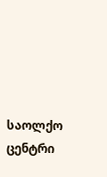საოლქო ცენტრი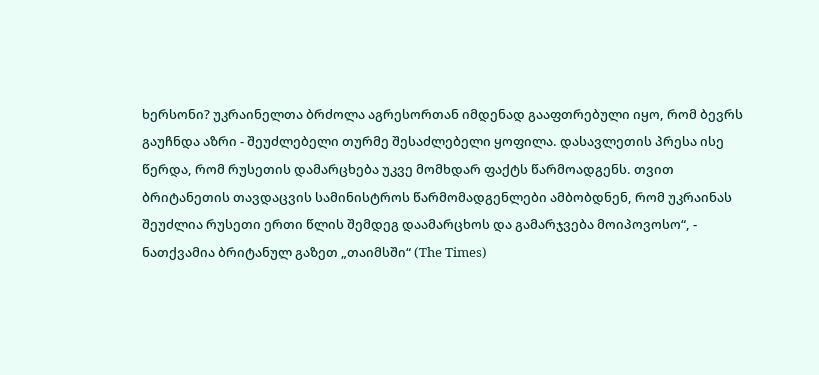ხერსონი? უკრაინელთა ბრძოლა აგრესორთან იმდენად გააფთრებული იყო, რომ ბევრს გაუჩნდა აზრი - შეუძლებელი თურმე შესაძლებელი ყოფილა. დასავლეთის პრესა ისე წერდა, რომ რუსეთის დამარცხება უკვე მომხდარ ფაქტს წარმოადგენს. თვით ბრიტანეთის თავდაცვის სამინისტროს წარმომადგენლები ამბობდნენ, რომ უკრაინას შეუძლია რუსეთი ერთი წლის შემდეგ დაამარცხოს და გამარჯვება მოიპოვოსო“, - ნათქვამია ბრიტანულ გაზეთ „თაიმსში“ (The Times)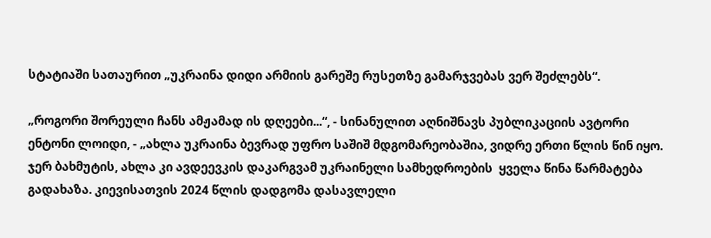სტატიაში სათაურით „უკრაინა დიდი არმიის გარეშე რუსეთზე გამარჯვებას ვერ შეძლებს“.

„როგორი შორეული ჩანს ამჟამად ის დღეები...“, - სინანულით აღნიშნავს პუბლიკაციის ავტორი ენტონი ლოიდი, - „ახლა უკრაინა ბევრად უფრო საშიშ მდგომარეობაშია, ვიდრე ერთი წლის წინ იყო. ჯერ ბახმუტის, ახლა კი ავდეევკის დაკარგვამ უკრაინელი სამხედროების  ყველა წინა წარმატება გადახაზა. კიევისათვის 2024 წლის დადგომა დასავლელი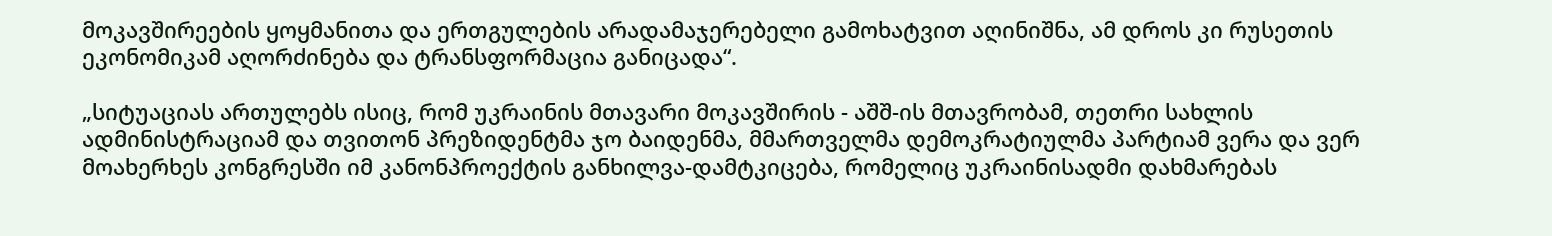მოკავშირეების ყოყმანითა და ერთგულების არადამაჯერებელი გამოხატვით აღინიშნა, ამ დროს კი რუსეთის ეკონომიკამ აღორძინება და ტრანსფორმაცია განიცადა“.

„სიტუაციას ართულებს ისიც, რომ უკრაინის მთავარი მოკავშირის - აშშ-ის მთავრობამ, თეთრი სახლის ადმინისტრაციამ და თვითონ პრეზიდენტმა ჯო ბაიდენმა, მმართველმა დემოკრატიულმა პარტიამ ვერა და ვერ მოახერხეს კონგრესში იმ კანონპროექტის განხილვა-დამტკიცება, რომელიც უკრაინისადმი დახმარებას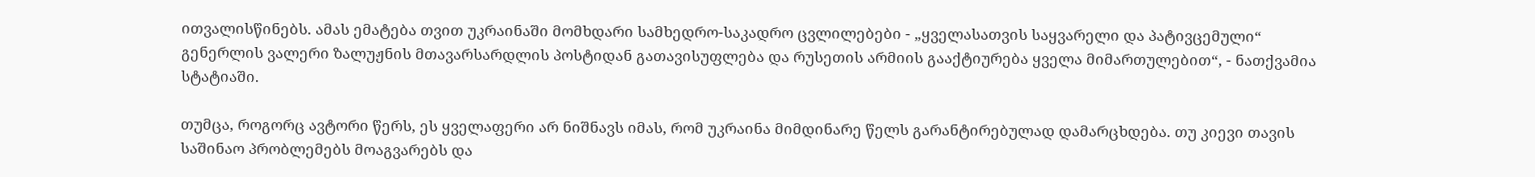ითვალისწინებს. ამას ემატება თვით უკრაინაში მომხდარი სამხედრო-საკადრო ცვლილებები - „ყველასათვის საყვარელი და პატივცემული“ გენერლის ვალერი ზალუჟნის მთავარსარდლის პოსტიდან გათავისუფლება და რუსეთის არმიის გააქტიურება ყველა მიმართულებით“, - ნათქვამია სტატიაში.

თუმცა, როგორც ავტორი წერს, ეს ყველაფერი არ ნიშნავს იმას, რომ უკრაინა მიმდინარე წელს გარანტირებულად დამარცხდება. თუ კიევი თავის საშინაო პრობლემებს მოაგვარებს და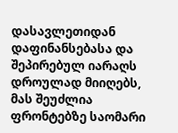დასავლეთიდან დაფინანსებასა და შეპირებულ იარაღს დროულად მიიღებს, მას შეუძლია ფრონტებზე საომარი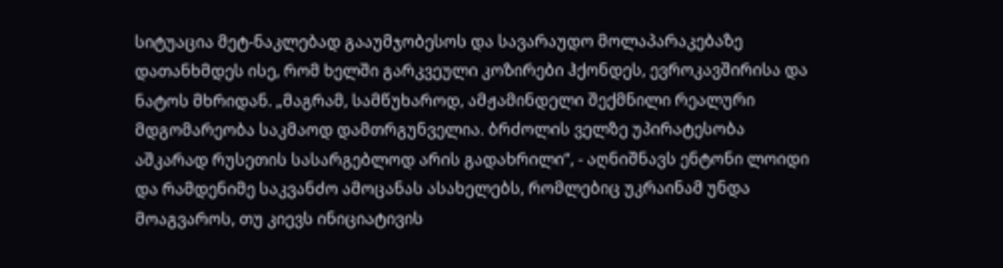სიტუაცია მეტ-ნაკლებად გააუმჯობესოს და სავარაუდო მოლაპარაკებაზე დათანხმდეს ისე, რომ ხელში გარკვეული კოზირები ჰქონდეს, ევროკავშირისა და ნატოს მხრიდან. „მაგრამ, სამწუხაროდ, ამჟამინდელი შექმნილი რეალური მდგომარეობა საკმაოდ დამთრგუნველია. ბრძოლის ველზე უპირატესობა აშკარად რუსეთის სასარგებლოდ არის გადახრილი“, - აღნიშნავს ენტონი ლოიდი და რამდენიმე საკვანძო ამოცანას ასახელებს, რომლებიც უკრაინამ უნდა მოაგვაროს, თუ კიევს ინიციატივის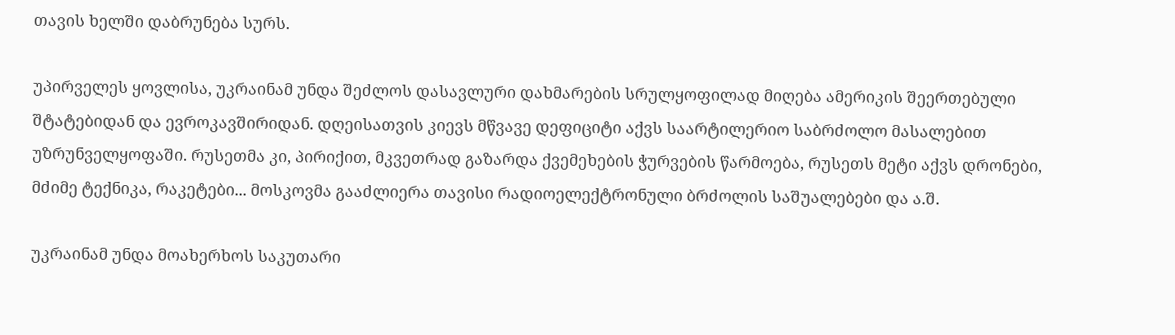თავის ხელში დაბრუნება სურს.

უპირველეს ყოვლისა, უკრაინამ უნდა შეძლოს დასავლური დახმარების სრულყოფილად მიღება ამერიკის შეერთებული შტატებიდან და ევროკავშირიდან. დღეისათვის კიევს მწვავე დეფიციტი აქვს საარტილერიო საბრძოლო მასალებით უზრუნველყოფაში. რუსეთმა კი, პირიქით, მკვეთრად გაზარდა ქვემეხების ჭურვების წარმოება, რუსეთს მეტი აქვს დრონები, მძიმე ტექნიკა, რაკეტები... მოსკოვმა გააძლიერა თავისი რადიოელექტრონული ბრძოლის საშუალებები და ა.შ.

უკრაინამ უნდა მოახერხოს საკუთარი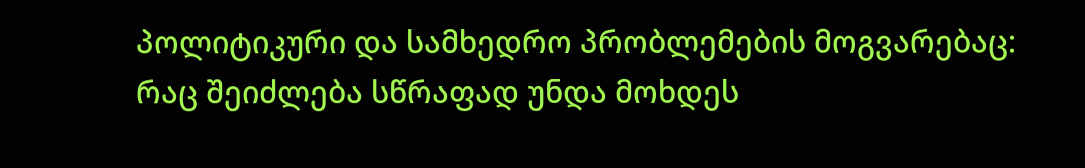პოლიტიკური და სამხედრო პრობლემების მოგვარებაც: რაც შეიძლება სწრაფად უნდა მოხდეს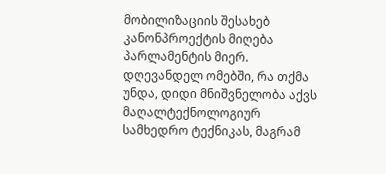მობილიზაციის შესახებ კანონპროექტის მიღება  პარლამენტის მიერ. დღევანდელ ომებში, რა თქმა უნდა, დიდი მნიშვნელობა აქვს მაღალტექნოლოგიურ სამხედრო ტექნიკას, მაგრამ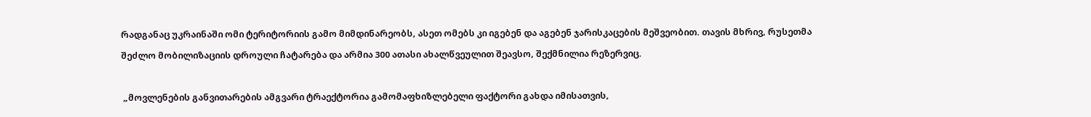რადგანაც უკრაინაში ომი ტერიტორიის გამო მიმდინარეობს, ასეთ ომებს კი იგებენ და აგებენ ჯარისკაცების მეშვეობით. თავის მხრივ, რუსეთმა შეძლო მობილიზაციის დროული ჩატარება და არმია 300 ათასი ახალწვეულით შეავსო, შექმნილია რეზერვიც.

 „მოვლენების განვითარების ამგვარი ტრაექტორია გამომაფხიზლებელი ფაქტორი გახდა იმისათვის,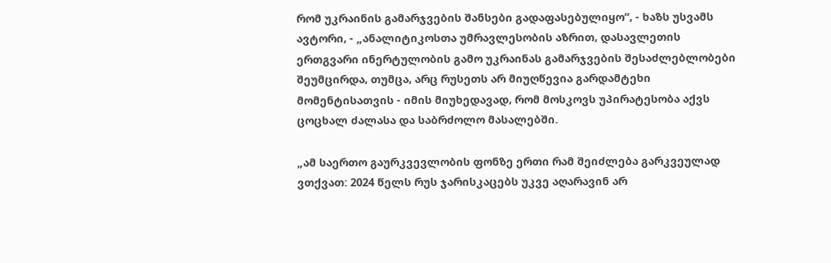რომ უკრაინის გამარჯვების შანსები გადაფასებულიყო“, - ხაზს უსვამს ავტორი, - „ანალიტიკოსთა უმრავლესობის აზრით, დასავლეთის ერთგვარი ინერტულობის გამო უკრაინას გამარჯვების შესაძლებლობები შეუმცირდა, თუმცა, არც რუსეთს არ მიუღწევია გარდამტეხი მომენტისათვის - იმის მიუხედავად, რომ მოსკოვს უპირატესობა აქვს ცოცხალ ძალასა და საბრძოლო მასალებში.

„ამ საერთო გაურკვევლობის ფონზე ერთი რამ შეიძლება გარკვეულად ვთქვათ: 2024 წელს რუს ჯარისკაცებს უკვე აღარავინ არ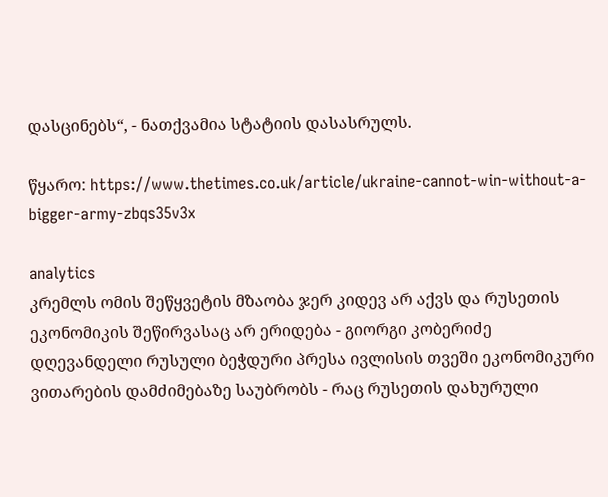დასცინებს“, - ნათქვამია სტატიის დასასრულს.

წყარო: https://www.thetimes.co.uk/article/ukraine-cannot-win-without-a-bigger-army-zbqs35v3x

analytics
კრემლს ომის შეწყვეტის მზაობა ჯერ კიდევ არ აქვს და რუსეთის ეკონომიკის შეწირვასაც არ ერიდება - გიორგი კობერიძე
დღევანდელი რუსული ბეჭდური პრესა ივლისის თვეში ეკონომიკური ვითარების დამძიმებაზე საუბრობს - რაც რუსეთის დახურული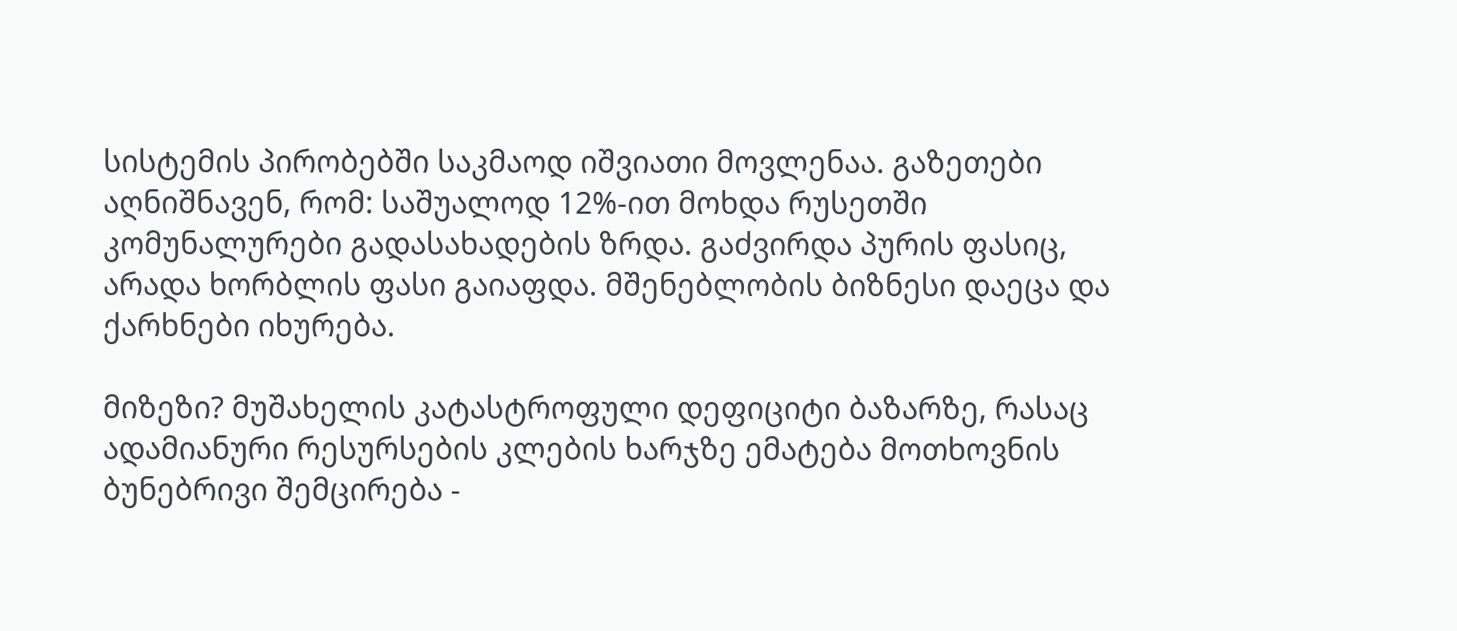სისტემის პირობებში საკმაოდ იშვიათი მოვლენაა. გაზეთები აღნიშნავენ, რომ: საშუალოდ 12%-ით მოხდა რუსეთში კომუნალურები გადასახადების ზრდა. გაძვირდა პურის ფასიც, არადა ხორბლის ფასი გაიაფდა. მშენებლობის ბიზნესი დაეცა და ქარხნები იხურება.

მიზეზი? მუშახელის კატასტროფული დეფიციტი ბაზარზე, რასაც ადამიანური რესურსების კლების ხარჯზე ემატება მოთხოვნის ბუნებრივი შემცირება -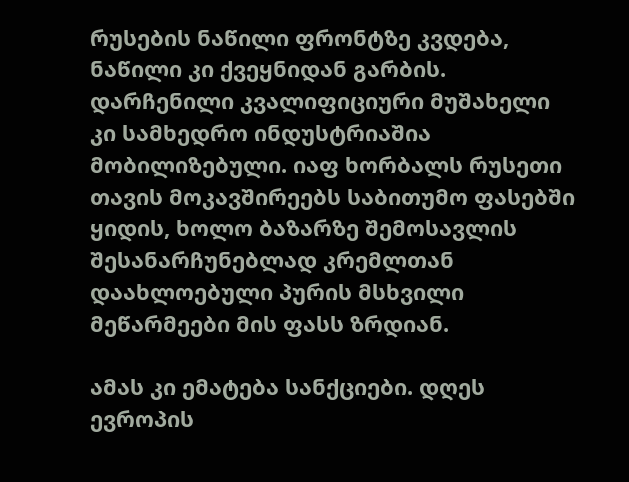რუსების ნაწილი ფრონტზე კვდება, ნაწილი კი ქვეყნიდან გარბის. დარჩენილი კვალიფიციური მუშახელი კი სამხედრო ინდუსტრიაშია მობილიზებული. იაფ ხორბალს რუსეთი თავის მოკავშირეებს საბითუმო ფასებში ყიდის, ხოლო ბაზარზე შემოსავლის შესანარჩუნებლად კრემლთან დაახლოებული პურის მსხვილი მეწარმეები მის ფასს ზრდიან.

ამას კი ემატება სანქციები. დღეს ევროპის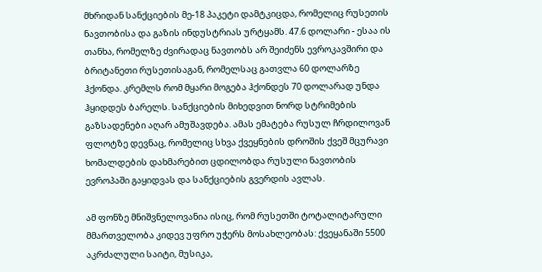მხრიდან სანქციების მე-18 პაკეტი დამტკიცდა, რომელიც რუსეთის ნავთობისა და გაზის ინდუსტრიას ურტყამს. 47.6 დოლარი - ესაა ის თანხა, რომელზე ძვირადაც ნავთობს არ შეიძენს ევროკავშირი და ბრიტანეთი რუსეთისაგან, რომელსაც გათვლა 60 დოლარზე ჰქონდა. კრემლს რომ მყარი მოგება ჰქონდეს 70 დოლარად უნდა ჰყიდდეს ბარელს. სანქციების მიხედვით ნორდ სტრიმების გაზსადენები აღარ ამუშავდება. ამას ემატება რუსულ ჩრდილოვან ფლოტზე დევნაც, რომელიც სხვა ქვეყნების დროშის ქვეშ მცურავი ხომალდების დახმარებით ცდილობდა რუსული ნავთობის ევროპაში გაყიდვას და სანქციების გვერდის ავლას.

ამ ფონზე მნიშვნელოვანია ისიც, რომ რუსეთში ტოტალიტარული მმართველობა კიდევ უფრო უჭერს მოსახლეობას: ქვეყანაში 5500 აკრძალული საიტი, მუსიკა,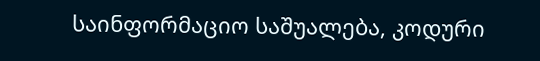საინფორმაციო საშუალება, კოდური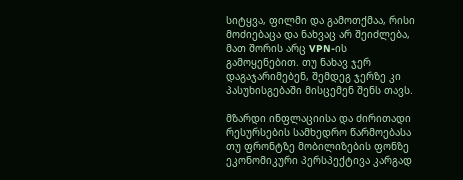სიტყვა, ფილმი და გამოთქმაა, რისი მოძიებაცა და ნახვაც არ შეიძლება, მათ შორის არც VPN-ის გამოყენებით. თუ ნახავ ჯერ დაგაჯარიმებენ, შემდეგ ჯერზე კი პასუხისგებაში მისცემენ შენს თავს.

მზარდი ინფლაციისა და ძირითადი რესურსების სამხედრო წარმოებასა თუ ფრონტზე მობილიზების ფონზე ეკონომიკური პერსპექტივა კარგად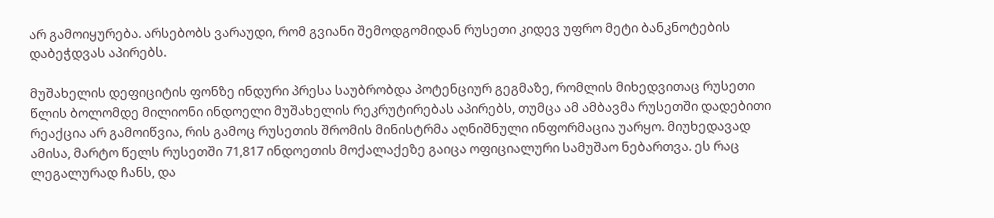არ გამოიყურება. არსებობს ვარაუდი, რომ გვიანი შემოდგომიდან რუსეთი კიდევ უფრო მეტი ბანკნოტების დაბეჭდვას აპირებს.

მუშახელის დეფიციტის ფონზე ინდური პრესა საუბრობდა პოტენციურ გეგმაზე, რომლის მიხედვითაც რუსეთი წლის ბოლომდე მილიონი ინდოელი მუშახელის რეკრუტირებას აპირებს, თუმცა ამ ამბავმა რუსეთში დადებითი რეაქცია არ გამოიწვია, რის გამოც რუსეთის შრომის მინისტრმა აღნიშნული ინფორმაცია უარყო. მიუხედავად ამისა, მარტო წელს რუსეთში 71,817 ინდოეთის მოქალაქეზე გაიცა ოფიციალური სამუშაო ნებართვა. ეს რაც ლეგალურად ჩანს, და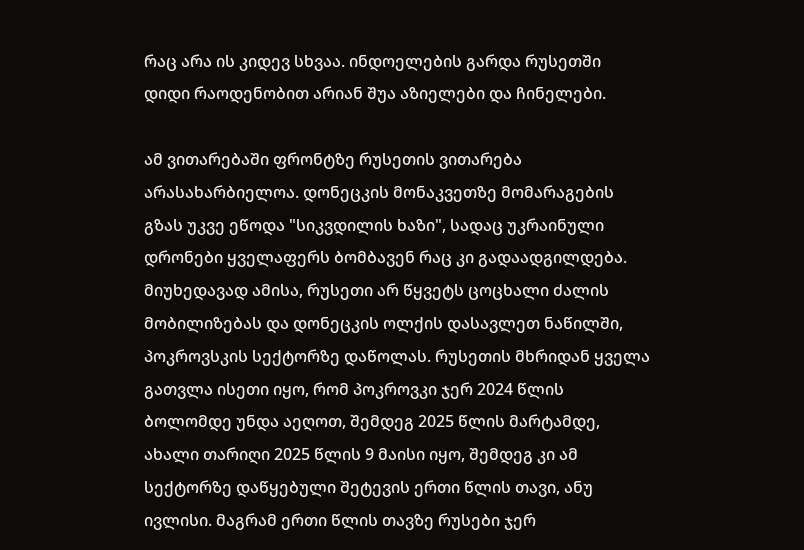რაც არა ის კიდევ სხვაა. ინდოელების გარდა რუსეთში დიდი რაოდენობით არიან შუა აზიელები და ჩინელები.

ამ ვითარებაში ფრონტზე რუსეთის ვითარება არასახარბიელოა. დონეცკის მონაკვეთზე მომარაგების გზას უკვე ეწოდა "სიკვდილის ხაზი", სადაც უკრაინული დრონები ყველაფერს ბომბავენ რაც კი გადაადგილდება. მიუხედავად ამისა, რუსეთი არ წყვეტს ცოცხალი ძალის მობილიზებას და დონეცკის ოლქის დასავლეთ ნაწილში, პოკროვსკის სექტორზე დაწოლას. რუსეთის მხრიდან ყველა გათვლა ისეთი იყო, რომ პოკროვკი ჯერ 2024 წლის ბოლომდე უნდა აეღოთ, შემდეგ 2025 წლის მარტამდე, ახალი თარიღი 2025 წლის 9 მაისი იყო, შემდეგ კი ამ სექტორზე დაწყებული შეტევის ერთი წლის თავი, ანუ ივლისი. მაგრამ ერთი წლის თავზე რუსები ჯერ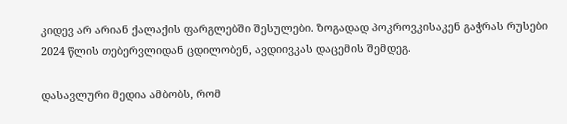კიდევ არ არიან ქალაქის ფარგლებში შესულები. ზოგადად პოკროვკისაკენ გაჭრას რუსები 2024 წლის თებერვლიდან ცდილობენ, ავდიივკას დაცემის შემდეგ.

დასავლური მედია ამბობს, რომ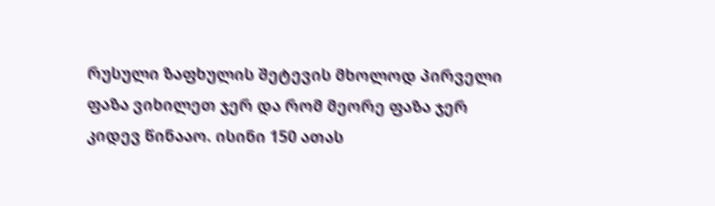რუსული ზაფხულის შეტევის მხოლოდ პირველი ფაზა ვიხილეთ ჯერ და რომ მეორე ფაზა ჯერ კიდევ წინააო. ისინი 150 ათას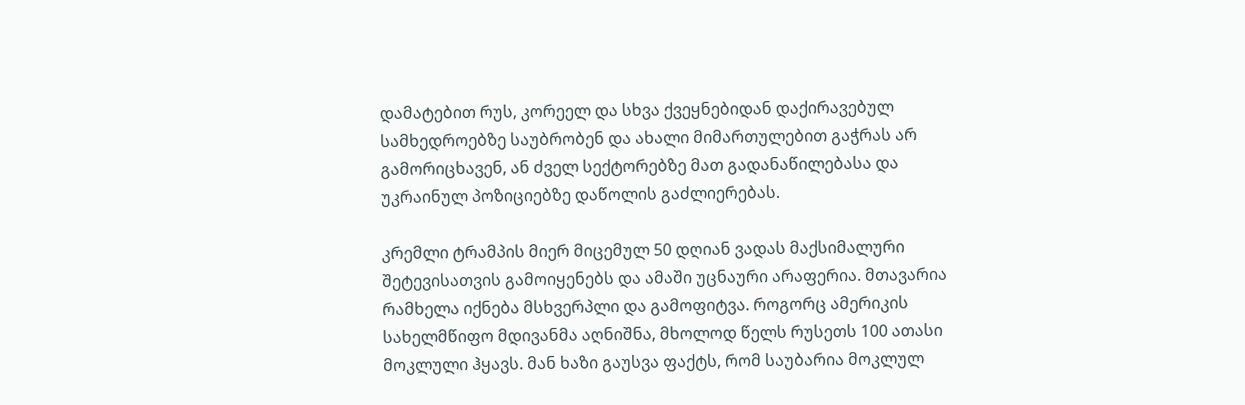დამატებით რუს, კორეელ და სხვა ქვეყნებიდან დაქირავებულ სამხედროებზე საუბრობენ და ახალი მიმართულებით გაჭრას არ გამორიცხავენ, ან ძველ სექტორებზე მათ გადანაწილებასა და უკრაინულ პოზიციებზე დაწოლის გაძლიერებას.

კრემლი ტრამპის მიერ მიცემულ 50 დღიან ვადას მაქსიმალური შეტევისათვის გამოიყენებს და ამაში უცნაური არაფერია. მთავარია რამხელა იქნება მსხვერპლი და გამოფიტვა. როგორც ამერიკის სახელმწიფო მდივანმა აღნიშნა, მხოლოდ წელს რუსეთს 100 ათასი მოკლული ჰყავს. მან ხაზი გაუსვა ფაქტს, რომ საუბარია მოკლულ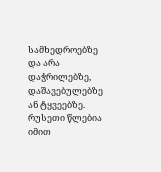სამხედროებზე და არა დაჭრილებზე, დაშავებულებზე ან ტყვეებზე. რუსეთი წლებია იმით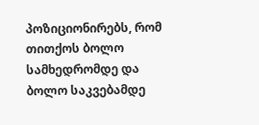პოზიციონირებს, რომ თითქოს ბოლო სამხედრომდე და ბოლო საკვებამდე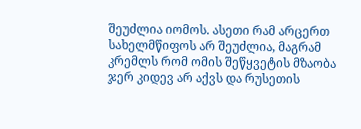შეუძლია იომოს. ასეთი რამ არცერთ სახელმწიფოს არ შეუძლია, მაგრამ კრემლს რომ ომის შეწყვეტის მზაობა ჯერ კიდევ არ აქვს და რუსეთის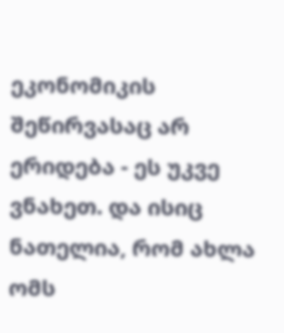ეკონომიკის შეწირვასაც არ ერიდება - ეს უკვე ვნახეთ. და ისიც ნათელია, რომ ახლა ომს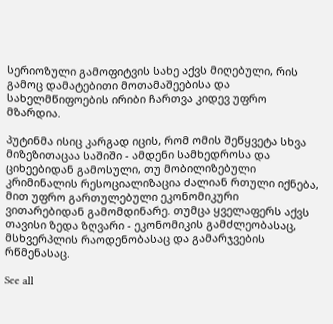სერიოზული გამოფიტვის სახე აქვს მიღებული, რის გამოც დამატებითი მოთამაშეებისა და სახელმწიფოების ირიბი ჩართვა კიდევ უფრო მზარდია.

პუტინმა ისიც კარგად იცის, რომ ომის შეწყვეტა სხვა მიზეზითაცაა საშიში - ამდენი სამხედროსა და ციხეებიდან გამოსული, თუ მობილიზებული კრიმინალის რესოციალიზაცია ძალიან რთული იქნება, მით უფრო გართულებული ეკონომიკური ვითარებიდან გამომდინარე. თუმცა ყველაფერს აქვს თავისი ზედა ზღვარი - ეკონომიკის გამძლეობასაც, მსხვერპლის რაოდენობასაც და გამარჯვების რწმენასაც.

See all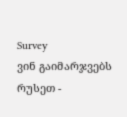Survey
ვინ გაიმარჯვებს რუსეთ -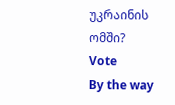უკრაინის ომში?
Vote
By the way